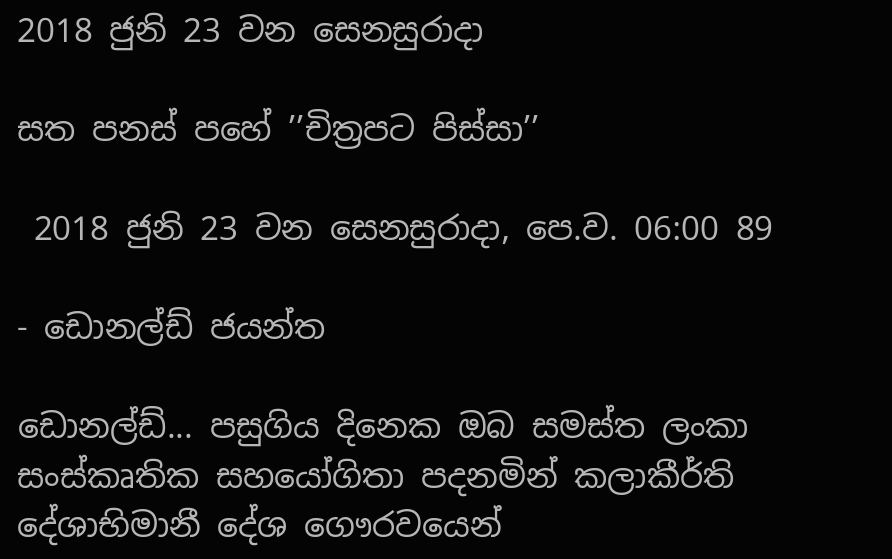2018 ජුනි 23 වන සෙනසුරාදා

සත පනස් පහේ ’’චිත්‍රපට පිස්සා’’

 2018 ජුනි 23 වන සෙනසුරාදා, පෙ.ව. 06:00 89

- ඩොනල්ඩ් ජයන්ත

ඩොනල්ඩ්... පසුගිය දිනෙක ඔබ සමස්ත ලංකා සංස්කෘතික සහයෝගිතා පදනමින් කලාකීර්ති දේශාභිමානී දේශ ගෞරවයෙන්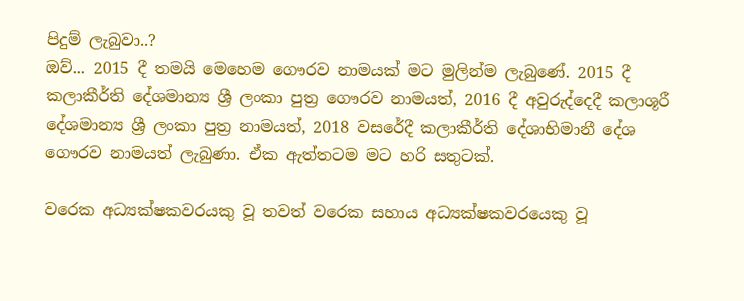පිදුම් ලැබුවා..?
ඔව්... 2015 දී තමයි මෙහෙම ගෞරව නාමයක් මට මුලින්ම ලැබුණේ. 2015 දී කලාකීර්ති දේශමාන්‍ය ශ්‍රී ලංකා පුත්‍ර ගෞරව නාමයත්, 2016 දී අවුරුද්දෙදී කලාශූරී දේශමාන්‍ය ශ්‍රී ලංකා පුත්‍ර නාමයත්, 2018 වසරේදී කලාකීර්ති දේශාභිමානී දේශ ගෞරව නාමයත් ලැබුණා. ඒක ඇත්තටම මට හරි සතුටක්.

වරෙක අධ්‍යක්ෂකවරයකු වූ තවත් වරෙක සහාය අධ්‍යක්ෂකවරයෙකු වූ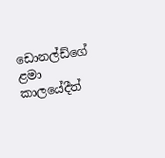ඩොනල්ඩ්ගේ ළමා කාලයේදීත්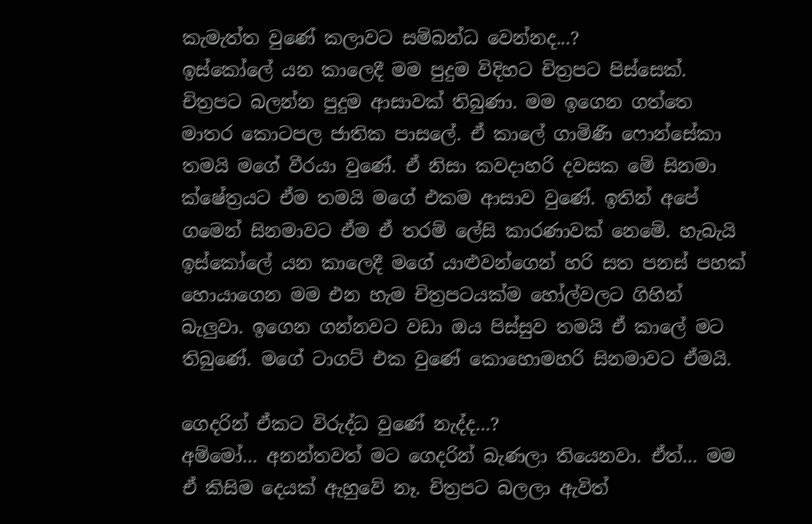කැමැත්ත වුණේ කලාවට සම්බන්ධ වෙන්නද...?
ඉස්කෝලේ යන කාලෙදී මම පුදුම විදිහට චිත්‍රපට පිස්සෙක්. චිත්‍රපට බලන්න පුදුම ආසාවක් තිබුණා. මම ඉගෙන ගත්තෙ මාතර කොටපල ජාතික පාසලේ. ඒ කාලේ ගාමිණී ෆොන්සේකා තමයි මගේ වීරයා වුණේ. ඒ නිසා කවදාහරි දවසක මේ සිනමා ක්ෂේත්‍රයට ඒම තමයි මගේ එකම ආසාව වුණේ. ඉතින් අපේ ගමෙන් සිනමාවට ඒම ඒ තරම් ලේසි කාරණාවක් නෙමේ. හැබැයි ඉස්කෝලේ යන කාලෙදී මගේ යාළුවන්ගෙන් හරි සත පනස් පහක් හොයාගෙන මම එන හැම චිත්‍රපටයක්ම හෝල්වලට ගිහින් බැලුවා. ඉගෙන ගන්නවට වඩා ඔය පිස්සුව තමයි ඒ කාලේ මට තිබුණේ. මගේ ටාගට් එක වුණේ කොහොමහරි සිනමාවට ඒමයි.

ගෙදරින් ඒකට විරුද්ධ වුණේ නැද්ද...?
අම්මෝ... අනන්තවත් මට ගෙදරින් බැණලා තියෙනවා. ඒත්... මම ඒ කිසිම දෙයක් ඇහුවේ නෑ. චිත්‍රපට බලලා ඇවිත්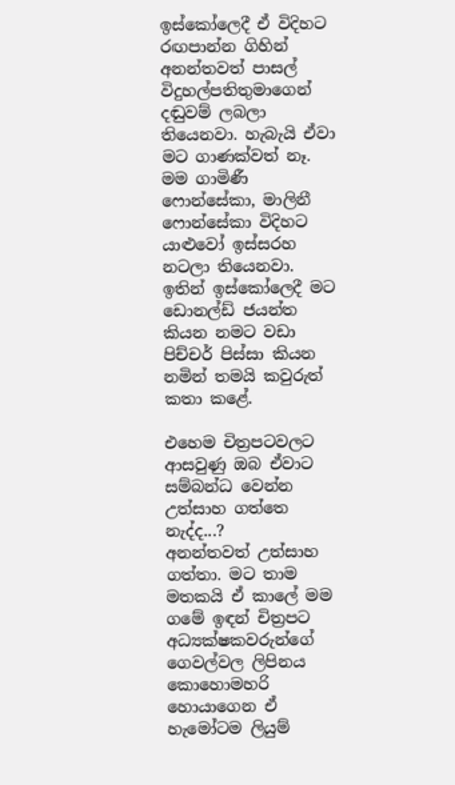ඉස්කෝලෙදී ඒ විදිහට රඟපාන්න ගිහින් අනන්තවත් පාසල් විදුහල්පතිතුමාගෙන් දඬුවම් ලබලා තියෙනවා. හැබැයි ඒවා මට ගාණක්වත් නෑ. මම ගාමිණී ෆොන්සේකා, මාලිනී ෆොන්සේකා විදිහට යාළුවෝ ඉස්සරහ නටලා තියෙනවා. ඉතින් ඉස්කෝලෙදී මට ඩොනල්ඩ් ජයන්ත කියන නමට වඩා පිච්චර් පිස්සා කියන නමින් තමයි කවුරුත් කතා කළේ.

එහෙම චිත්‍රපටවලට ආසවුණු ඔබ ඒවාට සම්බන්ධ වෙන්න උත්සාහ ගත්තෙ නැද්ද...?
අනන්තවත් උත්සාහ ගත්තා. මට තාම මතකයි ඒ කාලේ මම ගමේ ඉඳන් චිත්‍රපට අධ්‍යක්ෂකවරුන්ගේ ගෙවල්වල ලිපිනය කොහොමහරි හොයාගෙන ඒ හැමෝටම ලියුම්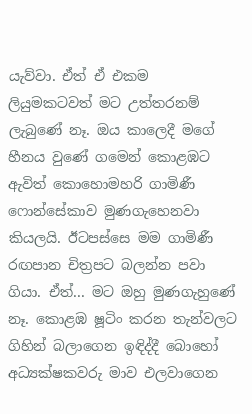යැව්වා. ඒත් ඒ එකම ලියුමකටවත් මට උත්තරනම් ලැබුණේ නෑ. ඔය කාලෙදී මගේ හීනය වුණේ ගමෙන් කොළඹට ඇවිත් කොහොමහරි ගාමිණී ෆොන්සේකාව මුණගැහෙනවා කියලයි. ඊටපස්සෙ මම ගාමිණී රඟපාන චිත්‍රපට බලන්න පවා ගියා. ඒත්... මට ඔහු මුණගැහුණේ නෑ. කොළඹ ෂූටිං කරන තැන්වලට ගිහින් බලාගෙන ඉඳිද්දී බොහෝ අධ්‍යක්ෂකවරු මාව එලවාගෙන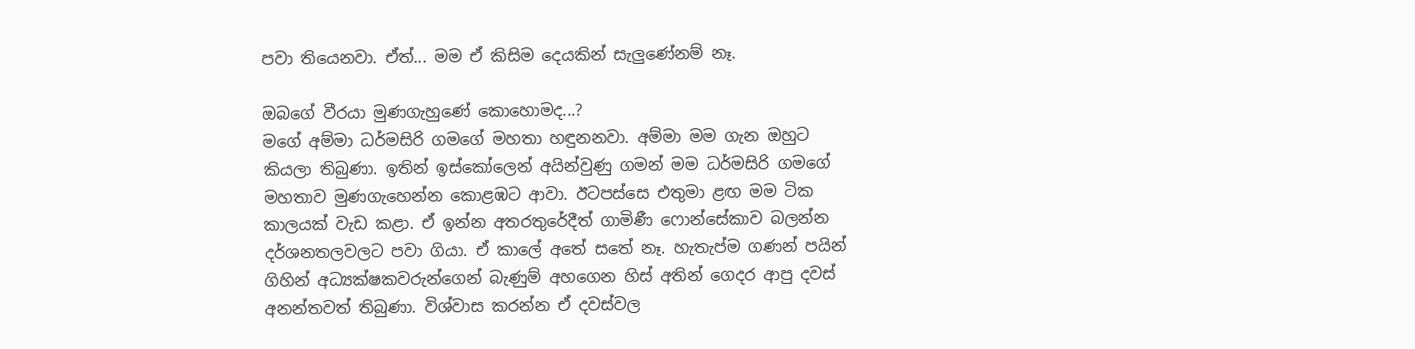පවා තියෙනවා. ඒත්... මම ඒ කිසිම දෙයකින් සැලුණේනම් නෑ.

ඔබගේ වීරයා මුණගැහුණේ කොහොමද...?
මගේ අම්මා ධර්මසිරි ගමගේ මහතා හඳුනනවා. අම්මා මම ගැන ඔහුට කියලා තිබුණා. ඉතින් ඉස්කෝලෙන් අයින්වුණු ගමන් මම ධර්මසිරි ගමගේ මහතාව මුණගැහෙන්න කොළඹට ආවා. ඊටපස්සෙ එතුමා ළඟ මම ටික කාලයක් වැඩ කළා. ඒ ඉන්න අතරතුරේදීත් ගාමිණී ෆොන්සේකාව බලන්න දර්ශනතලවලට පවා ගියා. ඒ කාලේ අතේ සතේ නෑ. හැතැප්ම ගණන් පයින් ගිහින් අධ්‍යක්ෂකවරුන්ගෙන් බැණුම් අහගෙන හිස් අතින් ගෙදර ආපු දවස් අනන්තවත් තිබුණා. විශ්වාස කරන්න ඒ දවස්වල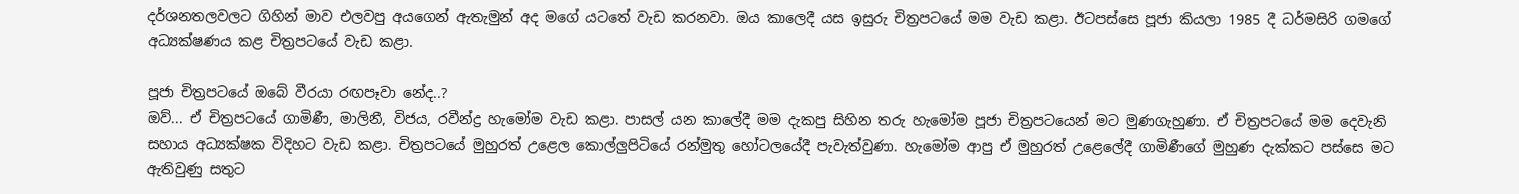දර්ශනතලවලට ගිහින් මාව එලවපු අයගෙන් ඇතැමුන් අද මගේ යටතේ වැඩ කරනවා. ඔය කාලෙදී යස ඉසුරු චිත්‍රපටයේ මම වැඩ කළා. ඊටපස්සෙ පූජා කියලා 1985 දී ධර්මසිරි ගමගේ අධ්‍යක්ෂණය කළ චිත්‍රපටයේ වැඩ කළා.

පූජා චිත්‍රපටයේ ඔබේ වීරයා රඟපෑවා නේද..?
ඔව්... ඒ චිත්‍රපටයේ ගාමිණී, මාලිනී, විජය, රවීන්ද්‍ර හැමෝම වැඩ කළා. පාසල් යන කාලේදී මම දැකපු සිහින තරු හැමෝම පූජා චිත්‍රපටයෙන් මට මුණගැහුණා. ඒ චිත්‍රපටයේ මම දෙවැනි සහාය අධ්‍යක්ෂක විදිහට වැඩ කළා. චිත්‍රපටයේ මුහුරත් උළෙල කොල්ලුපිටියේ රන්මුතු හෝටලයේදී පැවැත්වුණා. හැමෝම ආපු ඒ මුහුරත් උළෙලේදී ගාමිණීගේ මුහුණ දැක්කට පස්සෙ මට ඇතිවුණු සතුට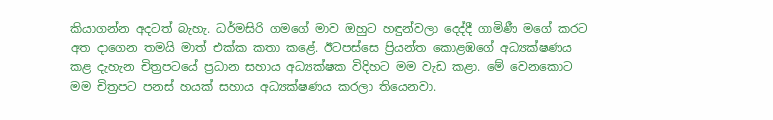කියාගන්න අදටත් බැහැ. ධර්මසිරි ගමගේ මාව ඔහුට හඳුන්වලා දෙද්දී ගාමිණී මගේ කරට අත දාගෙන තමයි මාත් එක්ක කතා කළේ. ඊටපස්සෙ ප්‍රියන්ත කොළඹගේ අධ්‍යක්ෂණය කළ දැහැන චිත්‍රපටයේ ප්‍රධාන සහාය අධ්‍යක්ෂක විදිහට මම වැඩ කළා. මේ වෙනකොට මම චිත්‍රපට පනස් හයක් සහාය අධ්‍යක්ෂණය කරලා තියෙනවා.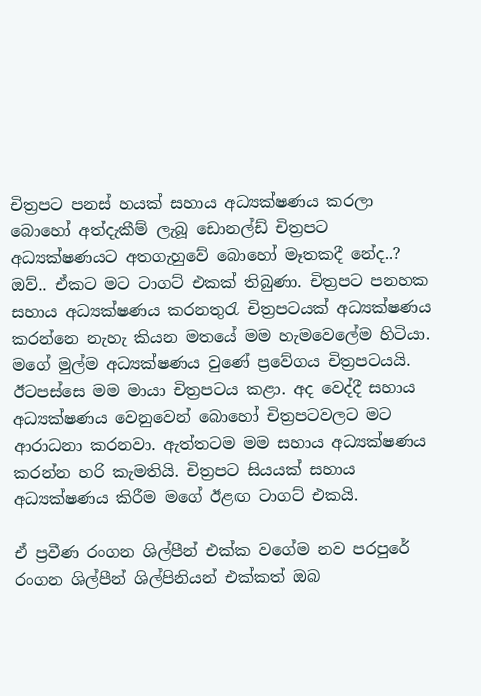චිත්‍රපට පනස් හයක් සහාය අධ්‍යක්ෂණය කරලා බොහෝ අත්දැකීම් ලැබූ ඩොනල්ඩ් චිත්‍රපට අධ්‍යක්ෂණයට අතගැහුවේ බොහෝ මෑතකදී නේද..?
ඔව්.. ඒකට මට ටාගට් එකක් තිබුණා. චිත්‍රපට පනහක සහාය අධ්‍යක්ෂණය කරනතුරැ චිත්‍රපටයක් අධ්‍යක්ෂණය කරන්නෙ නැහැ කියන මතයේ මම හැමවෙලේම හිටියා. මගේ මුල්ම අධ්‍යක්ෂණය වුණේ ප්‍රවේගය චිත්‍රපටයයි. ඊටපස්සෙ මම මායා චිත්‍රපටය කළා. අද වෙද්දී සහාය අධ්‍යක්ෂණය වෙනුවෙන් බොහෝ චිත්‍රපටවලට මට ආරාධනා කරනවා. ඇත්තටම මම සහාය අධ්‍යක්ෂණය කරන්න හරි කැමතියි. චිත්‍රපට සියයක් සහාය අධ්‍යක්ෂණය කිරීම මගේ ඊළඟ ටාගට් එකයි.

ඒ ප්‍රවීණ රංගන ශිල්පීන් එක්ක වගේම නව පරපුරේ රංගන ශිල්පීන් ශිල්පිනියන් එක්කත් ඔබ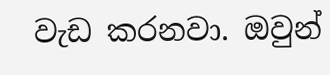වැඩ කරනවා. ඔවුන්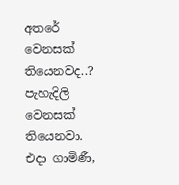අතරේ වෙනසක් තියෙනවද..?
පැහැදිලි වෙනසක් තියෙනවා. එදා ගාමිණී,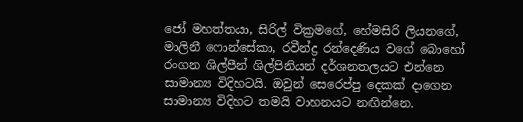ජෝ මහත්තයා, සිරිල් වික්‍රමගේ, හේමසිරි ලියනගේ, මාලිනී ෆොන්සේකා, රවීන්ද්‍ර රන්දෙණිය වගේ බොහෝ රංගන ශිල්පීන් ශිල්පිනියන් දර්ශනතලයට එන්නෙ සාමාන්‍ය විදිහටයි. ඔවුන් සෙරෙප්පු දෙකක් දාගෙන සාමාන්‍ය විදිහට තමයි වාහනයට නඟින්නෙ.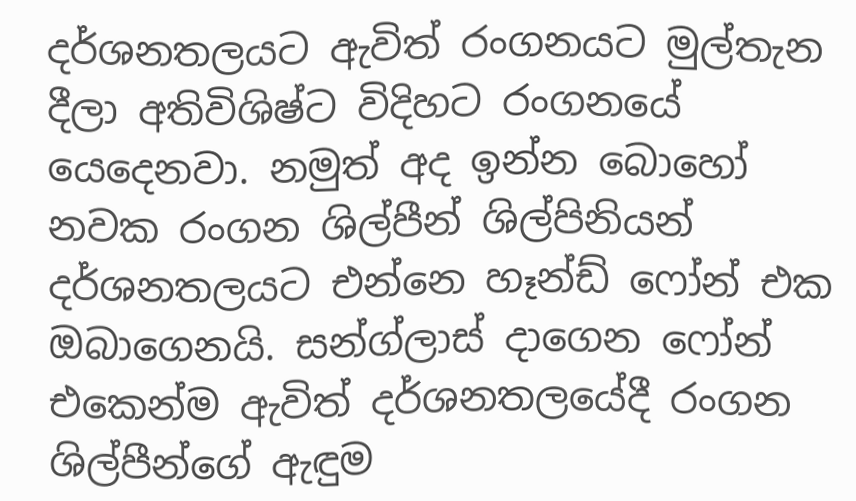දර්ශනතලයට ඇවිත් රංගනයට මුල්තැන දීලා අතිවිශිෂ්ට විදිහට රංගනයේ යෙදෙනවා. නමුත් අද ඉන්න බොහෝ නවක රංගන ශිල්පීන් ශිල්පිනියන් දර්ශනතලයට එන්නෙ හෑන්ඩ් ෆෝන් එක ඔබාගෙනයි. සන්ග්ලාස් දාගෙන ෆෝන් එකෙන්ම ඇවිත් දර්ශනතලයේදී රංගන ශිල්පීන්ගේ ඇඳුම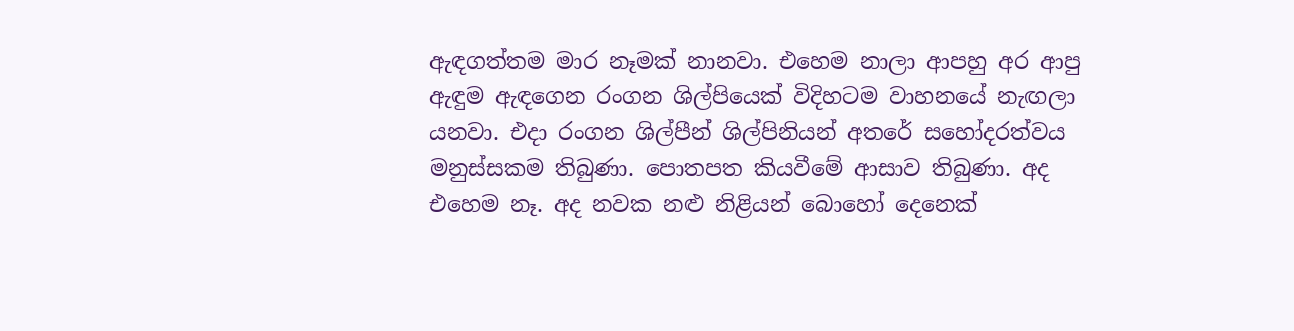ඇඳගත්තම මාර නෑමක් නානවා. එහෙම නාලා ආපහු අර ආපු ඇඳුම ඇඳගෙන රංගන ශිල්පියෙක් විදිහටම වාහනයේ නැඟලා යනවා. එදා රංගන ශිල්පීන් ශිල්පිනියන් අතරේ සහෝදරත්වය මනුස්සකම තිබුණා. පොතපත කියවීමේ ආසාව තිබුණා. අද එහෙම නෑ. අද නවක නළු නිළියන් බොහෝ දෙනෙක්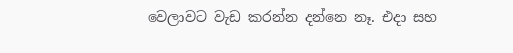වෙලාවට වැඩ කරන්න දන්නෙ නෑ. එදා සහ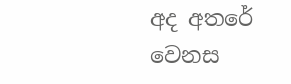අද අතරේ වෙනස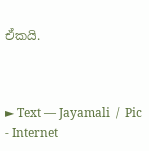ඒකයි.



► Text — Jayamali  /  Pic - Internet